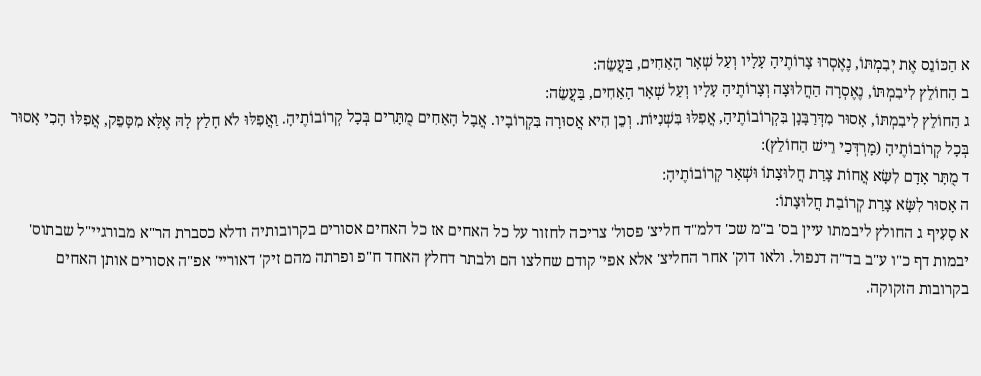א הַכּוֹנֵס אֶת יְבִמְתּוֹ, נֶאֶסְרוּ צָרוֹתֶיהָ עָלָיו וְעַל שְׁאָר הָאַחִים, בַּעֲשֵׂה:
ב הַחוֹלֵץ לִיבִמְתּוֹ, נֶאֶסְרָה הַחֲלוּצָה וְצָרוֹתֶיהָ עָלָיו וְעַל שְׁאָר הָאַחִים, בַּעֲשֵׂה:
ג הַחוֹלֵץ לִיבִמְתּוֹ, אָסוּר מִדְּרַבָּנָן בִּקְרוֹבוֹתֶיהָ, אֲפִלּוּ בִּשְׁנִיּוֹת. וְכֵן הִיא אֲסוּרָה בִּקְרוֹבָיו. אֲבָל הָאַחִים מֻתָּרִים בְּכָל קְרוֹבוֹתֶיהָ. וַאֲפִלּוּ לֹא חָלַץ לָהּ אֶלָּא מִסָּפֵק, אֲפִלּוּ הָכִי אָסוּר בְּכָל קְרוֹבוֹתֶיהָ (מָרְדְּכַי רֵישׁ הַחוֹלֵץ):
ד מֻתָּר אָדָם לִשָּׂא אֲחוֹת צָרַת חֲלוּצָתוֹ וּשְׁאָר קְרוֹבוֹתֶיהָ:
ה אָסוּר לִשָּׂא צָרַת קְרוֹבַת חֲלוּצָתוֹ:
א סָעִיף ג החולץ ליבמתו עיין בס' ב"מ שכ' דלמ"ד חליצ' פסול' צריכה לחזור על כל האחים אז כל האחים אסורים בקרובותיה ודלא כסברת הר"א מבורגיי"ל שבתוס' יבמות דף כ"ו ע"ב בד"ה דנפול. ולאו דוק' אחר החליצ' אלא אפי' קודם שחלצו הם ולבתר דחלץ האחד ח"פ ופרתה מהם זיק' דאוריי' אפ"ה אסורים אותן האחים בקרובות הזקוקה.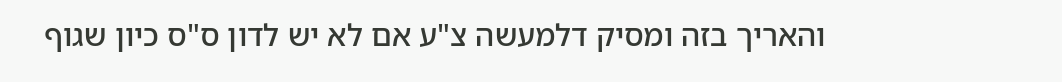והאריך בזה ומסיק דלמעשה צ"ע אם לא יש לדון ס"ס כיון שגוף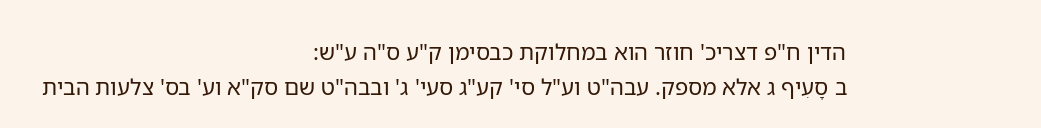הדין ח"פ דצריכ' חוזר הוא במחלוקת כבסימן ק"ע ס"ה ע"ש:
ב סָעִיף ג אלא מספק. עבה"ט וע"ל סי' קע"ג סעי' ג' ובבה"ט שם סק"א וע' בס' צלעות הבית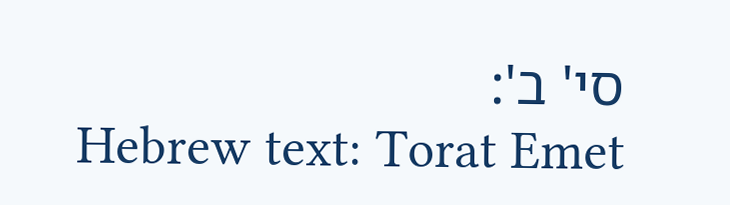סי' ב':
Hebrew text: Torat Emet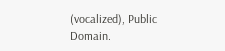(vocalized), Public Domain.